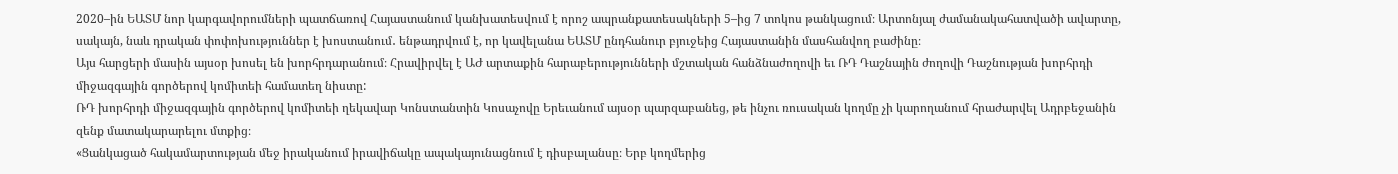2020–ին ԵԱՏՄ նոր կարգավորումների պատճառով Հայաստանում կանխատեսվում է որոշ ապրանքատեսակների 5–ից 7 տոկոս թանկացում։ Արտոնյալ ժամանակահատվածի ավարտը, սակայն, նաև դրական փոփոխություններ է խոստանում․ ենթադրվում է, որ կավելանա ԵԱՏՄ ընդհանուր բյուջեից Հայաստանին մասհանվող բաժինը։
Այս հարցերի մասին այսօր խոսել են խորհրդարանում։ Հրավիրվել է ԱԺ արտաքին հարաբերությունների մշտական հանձնաժողովի եւ ՌԴ Դաշնային ժողովի Դաշնության խորհրդի միջազգային գործերով կոմիտեի համատեղ նիստը:
ՌԴ խորհրդի միջազգային գործերով կոմիտեի ղեկավար Կոնստանտին Կոսաչովը Երեւանում այսօր պարզաբանեց, թե ինչու ռուսական կողմը չի կարողանում հրաժարվել Ադրբեջանին զենք մատակարարելու մտքից։
«Ցանկացած հակամարտության մեջ իրականում իրավիճակը ապակայունացնում է դիսբալանսը։ Երբ կողմերից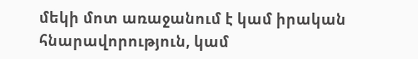մեկի մոտ առաջանում է կամ իրական հնարավորություն, կամ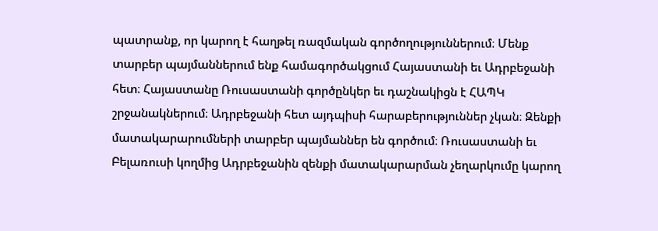պատրանք, որ կարող է հաղթել ռազմական գործողություններում։ Մենք տարբեր պայմաններում ենք համագործակցում Հայաստանի եւ Ադրբեջանի հետ։ Հայաստանը Ռուսաստանի գործընկեր եւ դաշնակիցն է ՀԱՊԿ շրջանակներում։ Ադրբեջանի հետ այդպիսի հարաբերություններ չկան։ Զենքի մատակարարումների տարբեր պայմաններ են գործում։ Ռուսաստանի եւ Բելառուսի կողմից Ադրբեջանին զենքի մատակարարման չեղարկումը կարող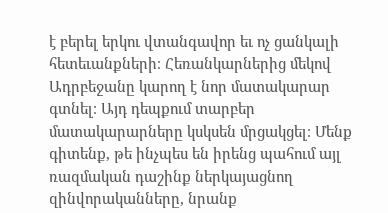է բերել երկու վտանգավոր եւ ոչ ցանկալի հետեւանքների։ Հեռանկարներից մեկով Ադրբեջանը կարող է նոր մատակարար գտնել։ Այդ դեպքում տարբեր մատակարարները կսկսեն մրցակցել։ Մենք գիտենք, թե ինչպես են իրենց պահում այլ ռազմական դաշինք ներկայացնող զինվորականները, նրանք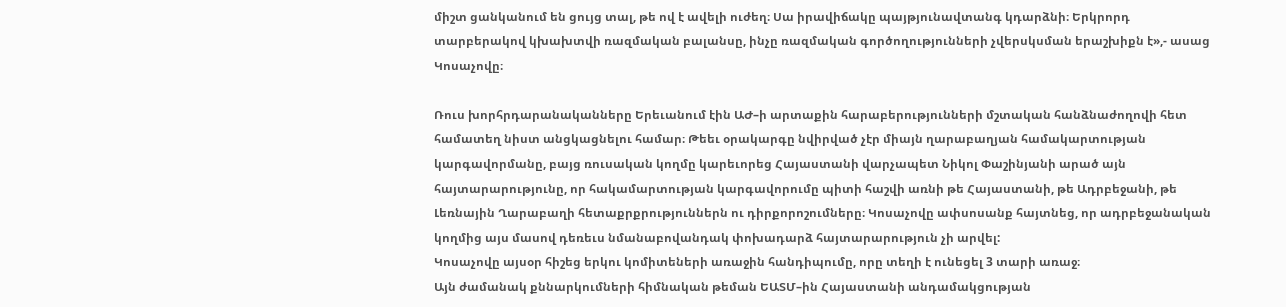միշտ ցանկանում են ցույց տալ, թե ով է ավելի ուժեղ։ Սա իրավիճակը պայթյունավտանգ կդարձնի։ Երկրորդ տարբերակով կխախտվի ռազմական բալանսը, ինչը ռազմական գործողությունների չվերսկսման երաշխիքն է»,- ասաց Կոսաչովը։

Ռուս խորհրդարանականները Երեւանում էին ԱԺ–ի արտաքին հարաբերությունների մշտական հանձնաժողովի հետ համատեղ նիստ անցկացնելու համար։ Թեեւ օրակարգը նվիրված չէր միայն ղարաբաղյան համակարտության կարգավորմանը, բայց ռուսական կողմը կարեւորեց Հայաստանի վարչապետ Նիկոլ Փաշինյանի արած այն հայտարարությունը, որ հակամարտության կարգավորումը պիտի հաշվի առնի թե Հայաստանի, թե Ադրբեջանի, թե Լեռնային Ղարաբաղի հետաքրքրություններն ու դիրքորոշումները։ Կոսաչովը ափսոսանք հայտնեց, որ ադրբեջանական կողմից այս մասով դեռեւս նմանաբովանդակ փոխադարձ հայտարարություն չի արվել:
Կոսաչովը այսօր հիշեց երկու կոմիտեների առաջին հանդիպումը, որը տեղի է ունեցել 3 տարի առաջ։
Այն ժամանակ քննարկումների հիմնական թեման ԵԱՏՄ–ին Հայաստանի անդամակցության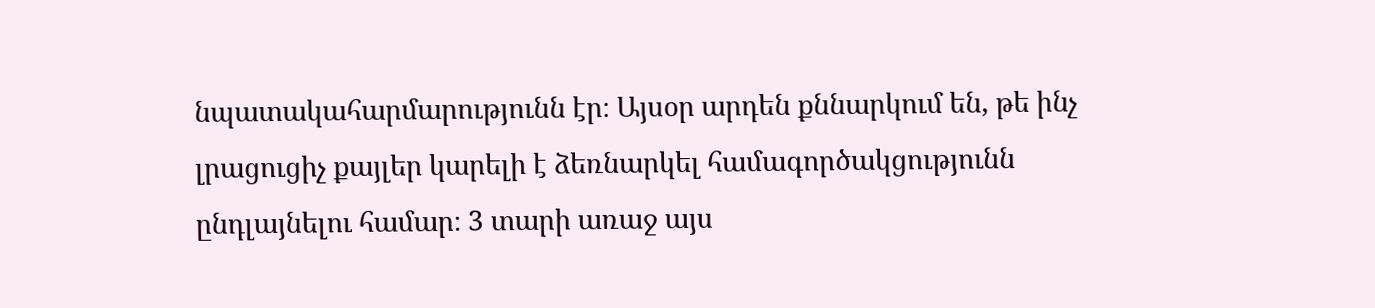նպատակահարմարությունն էր։ Այսօր արդեն քննարկում են, թե ինչ լրացուցիչ քայլեր կարելի է ձեռնարկել համագործակցությունն ընդլայնելու համար։ 3 տարի առաջ այս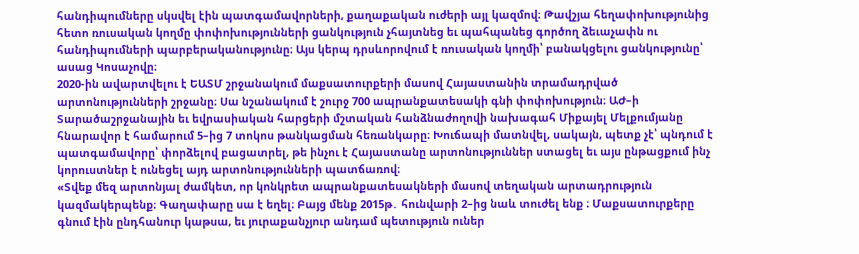հանդիպումները սկսվել էին պատգամավորների, քաղաքական ուժերի այլ կազմով։ Թավշյա հեղափոխությունից հետո ռուսական կողմը փոփոխությունների ցանկություն չհայտնեց եւ պահպանեց գործող ձեւաչափն ու հանդիպումների պարբերականությունը։ Այս կերպ դրսևորովում է ռուսական կողմի՝ բանակցելու ցանկությունը՝ ասաց Կոսաչովը։
2020-ին ավարտվելու է ԵԱՏՄ շրջանակում մաքսատուրքերի մասով Հայաստանին տրամադրված արտոնությունների շրջանը։ Սա նշանակում է շուրջ 700 ապրանքատեսակի գնի փոփոխություն։ ԱԺ–ի Տարածաշրջանային եւ եվրասիական հարցերի մշտական հանձնաժողովի նախագահ Միքայել Մելքումյանը հնարավոր է համարում 5–ից 7 տոկոս թանկացման հեռանկարը։ Խուճապի մատնվել, սակայն, պետք չէ՝ պնդում է պատգամավորը՝ փորձելով բացատրել, թե ինչու է Հայաստանը արտոնություններ ստացել եւ այս ընթացքում ինչ կորուստներ է ունեցել այդ արտոնությունների պատճառով։
«Տվեք մեզ արտոնյալ ժամկետ, որ կոնկրետ ապրանքատեսակների մասով տեղական արտադրություն կազմակերպենք։ Գաղափարը սա է եղել։ Բայց մենք 2015թ․ հունվարի 2–ից նաև տուժել ենք ։ Մաքսատուրքերը գնում էին ընդհանուր կաթսա, եւ յուրաքանչյուր անդամ պետություն ուներ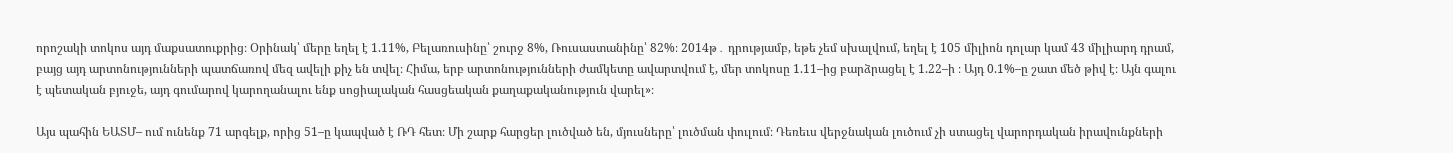որոշակի տոկոս այդ մաքսատուքրից։ Օրինակ՝ մերը եղել է 1.11%, Բելառուսինը՝ շուրջ 8%, Ռուսաստանինը՝ 82%։ 2014թ․ դրությամբ, եթե չեմ սխալվում, եղել է 105 միլիոն դոլար կամ 43 միլիարդ դրամ, բայց այդ արտոնությունների պատճառով մեզ ավելի քիչ են տվել։ Հիմա, երբ արտոնությունների ժամկետը ավարտվում է, մեր տոկոսը 1.11–ից բարձրացել է 1.22–ի ։ Այդ 0.1%–ը շատ մեծ թիվ է։ Այն գալու է պետական բյուջե, այդ գումարով կարողանալու ենք սոցիալական հասցեական քաղաքականություն վարել»։

Այս պահին ԵԱՏՄ– ում ունենք 71 արգելք, որից 51–ը կապված է ՌԴ հետ։ Մի շարք հարցեր լուծված են, մյուսները՝ լուծման փուլում։ Դեռեւս վերջնական լուծում չի ստացել վարորդական իրավունքների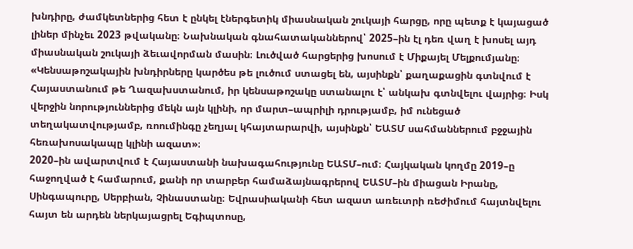խնդիրը, ժամկետներից հետ է ընկել էներգետիկ միասնական շուկայի հարցը, որը պետք է կայացած լիներ մինչեւ 2023 թվականը։ Նախնական գնահատականներով՝ 2025–ին էլ դեռ վաղ է խոսել այդ միասնական շուկայի ձեւավորման մասին։ Լուծված հարցերից խոսում է Միքայել Մելքումյանը։
«Կենսաթոշակային խնդիրները կարծես թե լուծում ստացել են, այսինքն՝ քաղաքացին գտնվում է Հայաստանում թե Ղազախստանում, իր կենսաթոշակը ստանալու է՝ անկախ գտնվելու վայրից։ Իսկ վերջին նորություններից մեկն այն կլինի, որ մարտ–ապրիլի դրությամբ, իմ ունեցած տեղակատվությամբ, ռոումինգը չեղյալ կհայտարարվի, այսինքն՝ ԵԱՏՄ սահմաններում բջջային հեռախոսակապը կլինի ազատ»։
2020–ին ավարտվում է Հայաստանի նախագահությունը ԵԱՏՄ–ում։ Հայկական կողմը 2019–ը հաջողված է համարում, քանի որ տարբեր համաձայնագրերով ԵԱՏՄ–ին միացան Իրանը, Սինգապուրը, Սերբիան, Չինաստանը։ Եվրասիականի հետ ազատ առեւտրի ռեժիմում հայտնվելու հայտ են արդեն ներկայացրել Եգիպտոսը,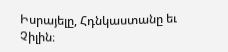Իսրայելը, Հդնկաստանը եւ Չիլին։